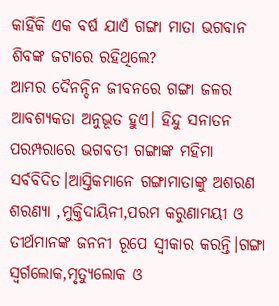କାହିଁକି ଏକ ବର୍ଷ ଯାଏଁ ଗଙ୍ଗା ମାତା ଭଗବାନ ଶିବଙ୍କ ଜଟାରେ ରହିଥିଲେ?
ଆମର ଦୈନନ୍ଦିନ ଜୀବନରେ ଗଙ୍ଗା ଜଳର ଆବଶ୍ୟକତା ଅନୁଭୂତ ହୁଏ। ହିନ୍ଦୁ ସନାତନ ପରମ୍ପରାରେ ଭଗବତୀ ଗଙ୍ଗାଙ୍କ ମହିମା ସର୍ବବିଦିତ।ଆସ୍ତିକମାନେ ଗଙ୍ଗାମାତାଙ୍କୁ ଅଶରଣ ଶରଣ୍ୟା ,ମୁକ୍ତିଦାୟିନୀ,ପରମ କରୁଣାମୟୀ ଓ ତୀର୍ଥମାନଙ୍କ ଜନନୀ ରୂପେ ସ୍ୱୀକାର କରନ୍ତି।ଗଙ୍ଗା ସ୍ୱର୍ଗଲୋକ,ମୃତ୍ୟୁଲୋକ ଓ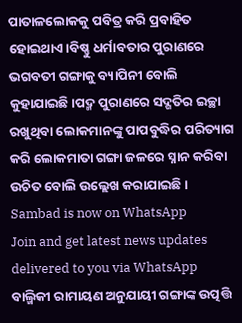ପାତାଳଲୋକକୁ ପବିତ୍ର କରି ପ୍ରବାହିତ ହୋଇଥାଏ।ବିଷ୍ଣୁ ଧର୍ମାବତାର ପୁରାଣରେ ଭଗବତୀ ଗଙ୍ଗାକୁ ବ୍ୟାପିନୀ ବୋଲି କୁହାଯାଇଛି।ପଦ୍ମ ପୁରାଣରେ ସଦ୍ଗତିର ଇଚ୍ଛା ରଖୁଥିବା ଲୋକମାନଙ୍କୁ ପାପବୁଦ୍ଧିର ପରିତ୍ୟାଗ କରି ଲୋକମାତା ଗଙ୍ଗା ଜଳରେ ସ୍ନାନ କରିବା ଉଚିତ ବୋଲି ଉଲ୍ଲେଖ କରାଯାଇଛି।
Sambad is now on WhatsApp
Join and get latest news updates delivered to you via WhatsApp
ବାଲ୍ମିକୀ ରାମାୟଣ ଅନୁଯାୟୀ ଗଙ୍ଗାଙ୍କ ଉତ୍ପତ୍ତି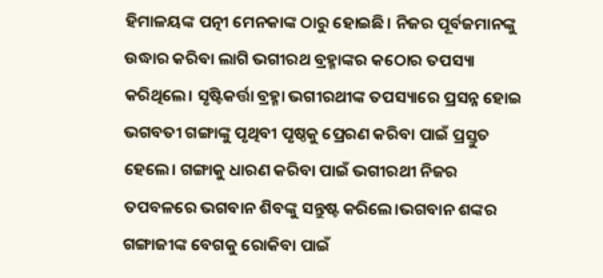ହିମାଳୟଙ୍କ ପତ୍ନୀ ମେନକାଙ୍କ ଠାରୁ ହୋଇଛି। ନିଜର ପୂର୍ବଜମାନଙ୍କୁ ଉଦ୍ଧାର କରିବା ଲାଗି ଭଗୀରଥ ବ୍ରହ୍ମାଙ୍କର କଠୋର ତପସ୍ୟା କରିଥିଲେ। ସୃଷ୍ଟିକର୍ତ୍ତା ବ୍ରହ୍ମା ଭଗୀରଥୀଙ୍କ ତପସ୍ୟାରେ ପ୍ରସନ୍ନ ହୋଇ ଭଗବତୀ ଗଙ୍ଗାଙ୍କୁ ପୃଥିବୀ ପୃଷ୍ଠକୁ ପ୍ରେରଣ କରିବା ପାଇଁ ପ୍ରସ୍ତୁତ ହେଲେ। ଗଙ୍ଗାକୁ ଧାରଣ କରିବା ପାଇଁ ଭଗୀରଥୀ ନିଜର ତପବଳରେ ଭଗବାନ ଶିବଙ୍କୁ ସନ୍ତୁଷ୍ଟ କରିଲେ।ଭଗବାନ ଶଙ୍କର ଗଙ୍ଗାଜୀଙ୍କ ବେଗକୁ ରୋକିବା ପାଇଁ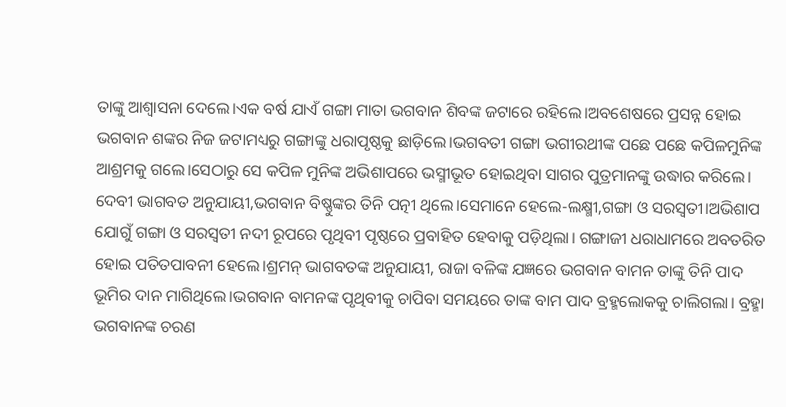ତାଙ୍କୁ ଆଶ୍ୱାସନା ଦେଲେ।ଏକ ବର୍ଷ ଯାଏଁ ଗଙ୍ଗା ମାତା ଭଗବାନ ଶିବଙ୍କ ଜଟାରେ ରହିଲେ।ଅବଶେଷରେ ପ୍ରସନ୍ନ ହୋଇ ଭଗବାନ ଶଙ୍କର ନିଜ ଜଟାମଧ୍ୟରୁ ଗଙ୍ଗାଙ୍କୁ ଧରାପୃଷ୍ଠକୁ ଛାଡ଼ିଲେ।ଭଗବତୀ ଗଙ୍ଗା ଭଗୀରଥୀଙ୍କ ପଛେ ପଛେ କପିଳମୁନିଙ୍କ ଆଶ୍ରମକୁ ଗଲେ।ସେଠାରୁ ସେ କପିଳ ମୁନିଙ୍କ ଅଭିଶାପରେ ଭସ୍ମୀଭୂତ ହୋଇଥିବା ସାଗର ପୁତ୍ରମାନଙ୍କୁ ଉଦ୍ଧାର କରିଲେ।
ଦେବୀ ଭାଗବତ ଅନୁଯାୟୀ,ଭଗବାନ ବିଷ୍ଣୁଙ୍କର ତିନି ପତ୍ନୀ ଥିଲେ।ସେମାନେ ହେଲେ-ଲକ୍ଷ୍ମୀ,ଗଙ୍ଗା ଓ ସରସ୍ୱତୀ।ଅଭିଶାପ ଯୋଗୁଁ ଗଙ୍ଗା ଓ ସରସ୍ୱତୀ ନଦୀ ରୂପରେ ପୃଥିବୀ ପୃଷ୍ଠରେ ପ୍ରବାହିତ ହେବାକୁ ପଡ଼ିଥିଲା। ଗଙ୍ଗାଜୀ ଧରାଧାମରେ ଅବତରିତ ହୋଇ ପତିତପାବନୀ ହେଲେ।ଶ୍ରମନ୍ ଭାଗବତଙ୍କ ଅନୁଯାୟୀ, ରାଜା ବଳିଙ୍କ ଯଜ୍ଞରେ ଭଗବାନ ବାମନ ତାଙ୍କୁ ତିନି ପାଦ ଭୂମିର ଦାନ ମାଗିଥିଲେ।ଭଗବାନ ବାମନଙ୍କ ପୃଥିବୀକୁ ଚାପିବା ସମୟରେ ତାଙ୍କ ବାମ ପାଦ ବ୍ରହ୍ମଲୋକକୁ ଚାଲିଗଲା। ବ୍ରହ୍ମା ଭଗବାନଙ୍କ ଚରଣ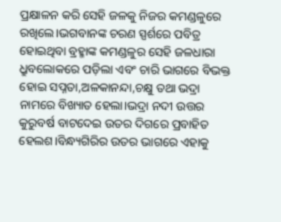ପ୍ରକ୍ଷାଳନ କରି ସେହି ଜଳକୁ ନିଜର କମଣ୍ଡଳୁରେ ରଖିଲେ।ଭଗବାନଙ୍କ ଚରଣ ସ୍ପର୍ଶରେ ପବିତ୍ର ହୋଇଥିବା ବ୍ରହ୍ମାଙ୍କ କମଣ୍ଡଳୁର ସେହି ଜଳଧାରା ଧ୍ରୁବଲୋକରେ ପଡ଼ିଲା ଏବଂ ଚାରି ଭାଗରେ ବିଭକ୍ତ ହୋଇ ସପ୍ନତା,ଅଳକାନନ୍ଦା,ଚକ୍ଷୁ ତଥା ଭଦ୍ରା ନାମରେ ବିଖ୍ୟାତ ହେଲା।ଭଦ୍ରା ନଦୀ ଉତ୍ତର କୁରୁବର୍ଷ ବାଟଦେଇ ଉତର ଦିଗରେ ପ୍ରବାହିତ ହେଲଶ।ବିନ୍ଧ୍ୟଗିରିର ଉତର ଭାଗରେ ଏହାକୁ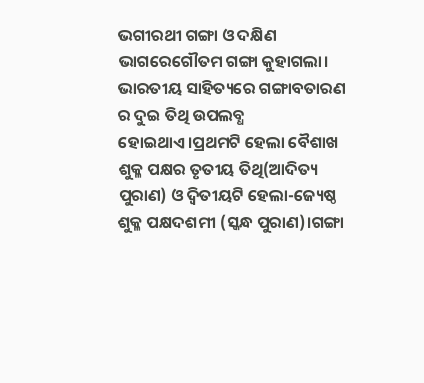ଭଗୀରଥୀ ଗଙ୍ଗା ଓ ଦକ୍ଷିଣ ଭାଗରେଗୌତମ ଗଙ୍ଗା କୁହାଗଲା।
ଭାରତୀୟ ସାହିତ୍ୟରେ ଗଙ୍ଗାବତାରଣ ର ଦୁଇ ତିଥି ଉପଲବ୍ଧ ହୋଇଥାଏ।ପ୍ରଥମଟି ହେଲା ବୈଶାଖ ଶୁକ୍ଳ ପକ୍ଷର ତୃତୀୟ ତିଥି(ଆଦିତ୍ୟ ପୁରାଣ) ଓ ଦ୍ୱିତୀୟଟି ହେଲା-ଜ୍ୟେଷ୍ଠ ଶୁକ୍ଳ ପକ୍ଷଦଶମୀ (ସ୍କନ୍ଧ ପୁରାଣ)।ଗଙ୍ଗା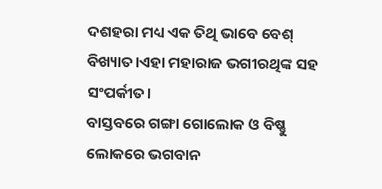ଦଶହରା ମଧ୍ୟ ଏକ ତିଥି ଭାବେ ବେଶ୍ ବିଖ୍ୟାତ।ଏହା ମହାରାଜ ଭଗୀରଥିଙ୍କ ସହ ସଂପର୍କୀତ।
ବାସ୍ତବରେ ଗଙ୍ଗା ଗୋଲୋକ ଓ ବିଷ୍ଣୁ ଲୋକରେ ଭଗବାନ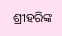ଶ୍ରୀହରିଙ୍କ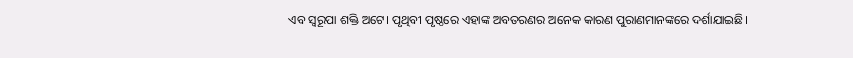ଏବ ସ୍ୱରୂପା ଶକ୍ତି ଅଟେ। ପୃଥିବୀ ପୃଷ୍ଠରେ ଏହାଙ୍କ ଅବତରଣର ଅନେକ କାରଣ ପୁରାଣମାନଙ୍କରେ ଦର୍ଶାଯାଇଛି।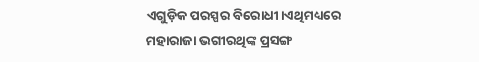ଏଗୁଡ଼ିକ ପରସ୍ପର ବିରୋଧୀ।ଏଥିମଧ୍ୟରେ ମହାରାଜା ଭଗୀରଥିଙ୍କ ପ୍ରସଙ୍ଗ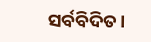ସର୍ବବିଦିତ।